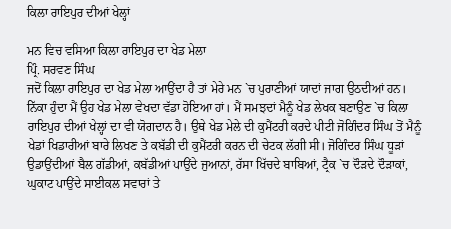ਕਿਲਾ ਰਾਇਪੁਰ ਦੀਆਂ ਖੇਲ੍ਹਾਂ

ਮਨ ਵਿਚ ਵਸਿਆ ਕਿਲਾ ਰਾਇਪੁਰ ਦਾ ਖੇਡ ਮੇਲਾ
ਪ੍ਰਿੰ. ਸਰਵਣ ਸਿੰਘ
ਜਦੋਂ ਕਿਲਾ ਰਾਇਪੁਰ ਦਾ ਖੇਡ ਮੇਲਾ ਆਉਂਦਾ ਹੈ ਤਾਂ ਮੇਰੇ ਮਨ `ਚ ਪੁਰਾਣੀਆਂ ਯਾਦਾਂ ਜਾਗ ਉਠਦੀਆਂ ਹਨ। ਨਿੱਕਾ ਹੁੰਦਾ ਮੈਂ ਉਹ ਖੇਡ ਮੇਲਾ ਵੇਖਦਾ ਵੱਡਾ ਹੋਇਆ ਹਾਂ। ਮੈਂ ਸਮਝਦਾਂ ਮੈਨੂੰ ਖੇਡ ਲੇਖਕ ਬਣਾਉਣ `ਚ ਕਿਲਾ ਰਾਇਪੁਰ ਦੀਆਂ ਖੇਲ੍ਹਾਂ ਦਾ ਵੀ ਯੋਗਦਾਨ ਹੈ। ਉਥੇ ਖੇਡ ਮੇਲੇ ਦੀ ਕੁਮੈਂਟਰੀ ਕਰਦੇ ਪੀਟੀ ਜੋਗਿੰਦਰ ਸਿੰਘ ਤੋਂ ਮੈਨੂੰ ਖੇਡਾਂ ਖਿਡਾਰੀਆਂ ਬਾਰੇ ਲਿਖਣ ਤੇ ਕਬੱਡੀ ਦੀ ਕੁਮੈਂਟਰੀ ਕਰਨ ਦੀ ਚੇਟਕ ਲੱਗੀ ਸੀ। ਜੋਗਿੰਦਰ ਸਿੰਘ ਧੂੜਾਂ ਉਡਾਉਂਦੀਆਂ ਬੈਲ ਗੱਡੀਆਂ, ਕਬੱਡੀਆਂ ਪਾਉਂਦੇ ਜੁਆਨਾਂ, ਰੱਸਾ ਖਿੱਚਦੇ ਬਾਬਿਆਂ, ਟ੍ਰੈਕ `ਚ ਦੌੜਦੇ ਦੌੜਾਕਾਂ, ਘੁਕਾਟ ਪਾਉਂਦੇ ਸਾਈਕਲ ਸਵਾਰਾਂ ਤੇ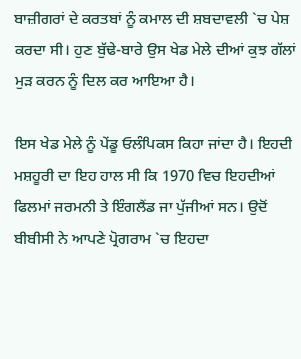ਬਾਜ਼ੀਗਰਾਂ ਦੇ ਕਰਤਬਾਂ ਨੂੰ ਕਮਾਲ ਦੀ ਸ਼ਬਦਾਵਲੀ `ਚ ਪੇਸ਼ ਕਰਦਾ ਸੀ। ਹੁਣ ਬੁੱਢੇ-ਬਾਰੇ ਉਸ ਖੇਡ ਮੇਲੇ ਦੀਆਂ ਕੁਝ ਗੱਲਾਂ ਮੁੜ ਕਰਨ ਨੂੰ ਦਿਲ ਕਰ ਆਇਆ ਹੈ।

ਇਸ ਖੇਡ ਮੇਲੇ ਨੂੰ ਪੇਂਡੂ ਓਲੰਪਿਕਸ ਕਿਹਾ ਜਾਂਦਾ ਹੈ। ਇਹਦੀ ਮਸ਼ਹੂਰੀ ਦਾ ਇਹ ਹਾਲ ਸੀ ਕਿ 1970 ਵਿਚ ਇਹਦੀਆਂ ਫਿਲਮਾਂ ਜਰਮਨੀ ਤੇ ਇੰਗਲੈਂਡ ਜਾ ਪੁੱਜੀਆਂ ਸਨ। ਉਦੋਂ ਬੀਬੀਸੀ ਨੇ ਆਪਣੇ ਪ੍ਰੋਗਰਾਮ `ਚ ਇਹਦਾ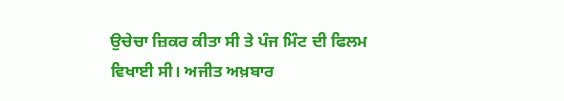ਉਚੇਚਾ ਜ਼ਿਕਰ ਕੀਤਾ ਸੀ ਤੇ ਪੰਜ ਮਿੰਟ ਦੀ ਫਿਲਮ ਵਿਖਾਈ ਸੀ। ਅਜੀਤ ਅਖ਼ਬਾਰ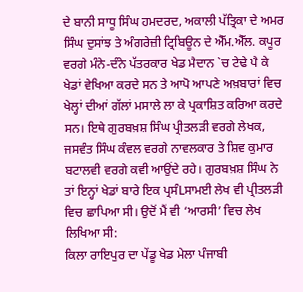ਦੇ ਬਾਨੀ ਸਾਧੂ ਸਿੰਘ ਹਮਦਰਦ, ਅਕਾਲੀ ਪੱਤ੍ਰਿਕਾ ਦੇ ਅਮਰ ਸਿੰਘ ਦੁਸਾਂਝ ਤੇ ਅੰਗਰੇਜ਼ੀ ਟ੍ਰਿਬਿਊਨ ਦੇ ਐੱਮ.ਐੱਲ. ਕਪੂਰ ਵਰਗੇ ਮੰਨੇ-ਦੰਨੇ ਪੱਤਰਕਾਰ ਖੇਡ ਮੈਦਾਨ `ਚ ਟੇਢੇ ਪੈ ਕੇ ਖੇਡਾਂ ਵੇਖਿਆ ਕਰਦੇ ਸਨ ਤੇ ਆਪੋ ਆਪਣੇ ਅਖ਼ਬਾਰਾਂ ਵਿਚ ਖੇਲ੍ਹਾਂ ਦੀਆਂ ਗੱਲਾਂ ਮਸਾਲੇ ਲਾ ਕੇ ਪ੍ਰਕਾਸ਼ਿਤ ਕਰਿਆ ਕਰਦੇ ਸਨ। ਇਥੇ ਗੁਰਬਖ਼ਸ਼ ਸਿੰਘ ਪ੍ਰੀਤਲੜੀ ਵਰਗੇ ਲੇਖਕ, ਜਸਵੰਤ ਸਿੰਘ ਕੰਵਲ ਵਰਗੇ ਨਾਵਲਕਾਰ ਤੇ ਸ਼ਿਵ ਕੁਮਾਰ ਬਟਾਲਵੀ ਵਰਗੇ ਕਵੀ ਆਉਂਦੇ ਰਹੇ। ਗੁਰਬਖ਼ਸ਼ ਸਿੰਘ ਨੇ ਤਾਂ ਇਨ੍ਹਾਂ ਖੇਡਾਂ ਬਾਰੇ ਇਕ ਪ੍ਰਸੰLਸਾਮਈ ਲੇਖ ਵੀ ਪ੍ਰੀਤਲੜੀ ਵਿਚ ਛਾਪਿਆ ਸੀ। ਉਦੋਂ ਮੈਂ ਵੀ ‘ਆਰਸੀ’ ਵਿਚ ਲੇਖ ਲਿਖਿਆ ਸੀ:
ਕਿਲਾ ਰਾਇਪੁਰ ਦਾ ਪੇਂਡੂ ਖੇਡ ਮੇਲਾ ਪੰਜਾਬੀ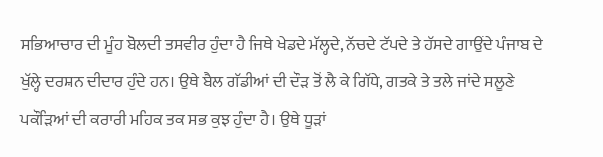ਸਭਿਆਚਾਰ ਦੀ ਮੂੰਹ ਬੋਲਦੀ ਤਸਵੀਰ ਹੁੰਦਾ ਹੈ ਜਿਥੇ ਖੇਡਦੇ ਮੱਲ੍ਹਦੇ, ਨੱਚਦੇ ਟੱਪਦੇ ਤੇ ਹੱਸਦੇ ਗਾਉਂਦੇ ਪੰਜਾਬ ਦੇ ਖੁੱਲ੍ਹੇ ਦਰਸ਼ਨ ਦੀਦਾਰ ਹੁੰਦੇ ਹਨ। ਉਥੇ ਬੈਲ ਗੱਡੀਆਂ ਦੀ ਦੌੜ ਤੋਂ ਲੈ ਕੇ ਗਿੱਧੇ, ਗਤਕੇ ਤੇ ਤਲੇ ਜਾਂਦੇ ਸਲੂਣੇ ਪਕੌੜਿਆਂ ਦੀ ਕਰਾਰੀ ਮਹਿਕ ਤਕ ਸਭ ਕੁਝ ਹੁੰਦਾ ਹੈ। ਉਥੇ ਧੂੜਾਂ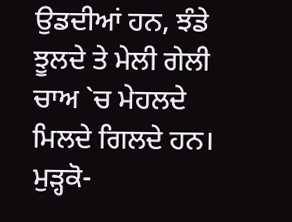ਉਡਦੀਆਂ ਹਨ, ਝੰਡੇ ਝੂਲਦੇ ਤੇ ਮੇਲੀ ਗੇਲੀ ਚਾਅ `ਚ ਮੇਹਲਦੇ ਮਿਲਦੇ ਗਿਲਦੇ ਹਨ। ਮੁੜ੍ਹਕੋ-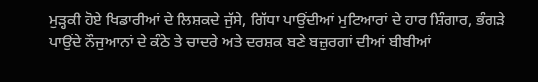ਮੁੜ੍ਹਕੀ ਹੋਏ ਖਿਡਾਰੀਆਂ ਦੇ ਲਿਸ਼ਕਦੇ ਜੁੱਸੇ, ਗਿੱਧਾ ਪਾਉਂਦੀਆਂ ਮੁਟਿਆਰਾਂ ਦੇ ਹਾਰ ਸ਼ਿੰਗਾਰ, ਭੰਗੜੇ ਪਾਉਂਦੇ ਨੌਜੁਆਨਾਂ ਦੇ ਕੰਠੇ ਤੇ ਚਾਦਰੇ ਅਤੇ ਦਰਸ਼ਕ ਬਣੇ ਬਜ਼ੁਰਗਾਂ ਦੀਆਂ ਬੀਬੀਆਂ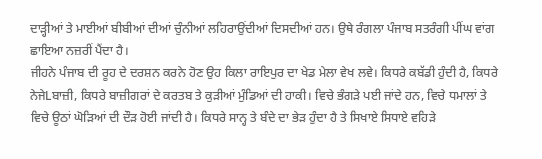ਦਾੜ੍ਹੀਆਂ ਤੇ ਮਾਈਆਂ ਬੀਬੀਆਂ ਦੀਆਂ ਚੁੰਨੀਆਂ ਲਹਿਰਾਉਂਦੀਆਂ ਦਿਸਦੀਆਂ ਹਨ। ਉਥੇ ਰੰਗਲਾ ਪੰਜਾਬ ਸਤਰੰਗੀ ਪੀਂਘ ਵਾਂਗ ਛਾਇਆ ਨਜ਼ਰੀਂ ਪੈਂਦਾ ਹੈ।
ਜੀਹਨੇ ਪੰਜਾਬ ਦੀ ਰੂਹ ਦੇ ਦਰਸ਼ਨ ਕਰਨੇ ਹੋਣ ਉਹ ਕਿਲਾ ਰਾਇਪੁਰ ਦਾ ਖੇਡ ਮੇਲਾ ਵੇਖ ਲਵੇ। ਕਿਧਰੇ ਕਬੱਡੀ ਹੁੰਦੀ ਹੈ, ਕਿਧਰੇ ਨੇਜੇLਬਾਜ਼ੀ, ਕਿਧਰੇ ਬਾਜ਼ੀਗਰਾਂ ਦੇ ਕਰਤਬ ਤੇ ਕੁੜੀਆਂ ਮੁੰਡਿਆਂ ਦੀ ਹਾਕੀ। ਵਿਚੇ ਭੰਗੜੇ ਪਈ ਜਾਂਦੇ ਹਨ, ਵਿਚੇ ਧਮਾਲਾਂ ਤੇ ਵਿਚੇ ਊਠਾਂ ਘੋੜਿਆਂ ਦੀ ਦੌੜ ਹੋਈ ਜਾਂਦੀ ਹੈ। ਕਿਧਰੇ ਸਾਨ੍ਹ ਤੇ ਬੰਦੇ ਦਾ ਭੇੜ ਹੁੰਦਾ ਹੈ ਤੇ ਸਿਖਾਏ ਸਿਧਾਏ ਵਹਿੜੇ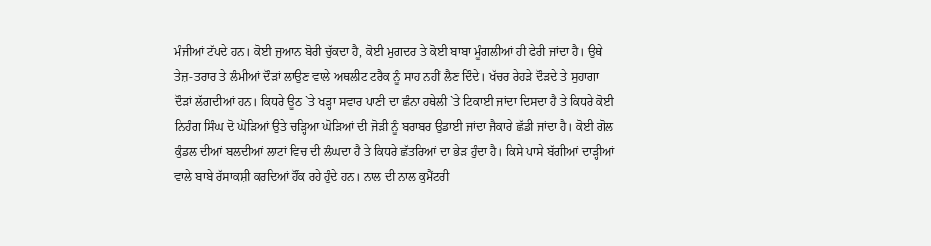ਮੰਜੀਆਂ ਟੱਪਦੇ ਹਨ। ਕੋਈ ਜੁਆਨ ਬੋਰੀ ਚੁੱਕਦਾ ਹੈ, ਕੋਈ ਮੁਗਦਰ ਤੇ ਕੋਈ ਬਾਬਾ ਮੂੰਗਲੀਆਂ ਹੀ ਫੇਰੀ ਜਾਂਦਾ ਹੈ। ਉਥੇ ਤੇਜ਼-ਤਰਾਰ ਤੇ ਲੰਮੀਆਂ ਦੌੜਾਂ ਲਾਉਣ ਵਾਲੇ ਅਥਲੀਟ ਟਰੈਕ ਨੂੰ ਸਾਹ ਨਹੀਂ ਲੈਣ ਦਿੰਦੇ। ਖੱਚਰ ਰੇਹੜੇ ਦੌੜਦੇ ਤੇ ਸੁਹਾਗਾ ਦੌੜਾਂ ਲੱਗਦੀਆਂ ਹਨ। ਕਿਧਰੇ ਊਠ `ਤੇ ਖੜ੍ਹਾ ਸਵਾਰ ਪਾਣੀ ਦਾ ਛੰਨਾ ਹਥੇਲੀ `ਤੇ ਟਿਕਾਈ ਜਾਂਦਾ ਦਿਸਦਾ ਹੈ ਤੇ ਕਿਧਰੇ ਕੋਈ ਨਿਹੰਗ ਸਿੰਘ ਦੋ ਘੋੜਿਆਂ ਉਤੇ ਚੜ੍ਹਿਆ ਘੋੜਿਆਂ ਦੀ ਜੋੜੀ ਨੂੰ ਬਰਾਬਰ ਉਡਾਈ ਜਾਂਦਾ ਜੈਕਾਰੇ ਛੱਡੀ ਜਾਂਦਾ ਹੈ। ਕੋਈ ਗੋਲ ਕੁੰਡਲ ਦੀਆਂ ਬਲਦੀਆਂ ਲਾਟਾਂ ਵਿਚ ਦੀ ਲੰਘਦਾ ਹੈ ਤੇ ਕਿਧਰੇ ਛੱਤਰਿਆਂ ਦਾ ਭੇੜ ਹੁੰਦਾ ਹੈ। ਕਿਸੇ ਪਾਸੇ ਬੱਗੀਆਂ ਦਾੜ੍ਹੀਆਂ ਵਾਲੇ ਬਾਬੇ ਰੱਸਾਕਸ਼ੀ ਕਰਦਿਆਂ ਹੌਂਕ ਰਹੇ ਹੁੰਦੇ ਹਨ। ਨਾਲ ਦੀ ਨਾਲ ਕੁਮੈਂਟਰੀ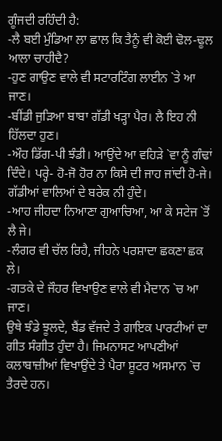ਗੂੰਜਦੀ ਰਹਿੰਦੀ ਹੈ:
-ਲੈ ਬਈ ਮੁੰਡਿਆ ਲਾ ਛਾਲ ਕਿ ਤੈਨੂੰ ਵੀ ਕੋਈ ਢੋਲ-ਢੂਲ ਆਲਾ ਚਾਹੀਦੈ?
-ਹੁਣ ਗਾਉਣ ਵਾਲੇ ਵੀ ਸਟਾਰਟਿੰਗ ਲਾਈਨ `ਤੇ ਆ ਜਾਣ।
-ਬੀਂਡੀ ਜੁੜਿਆ ਬਾਬਾ ਗੱਡੀ ਖੜ੍ਹਾ ਪੈਰ। ਲੈ ਇਹ ਨੀ ਹਿੱਲਦਾ ਹੁਣ।
-ਔਹ ਡਿੱਗ-ਪੀ ਝੰਡੀ। ਆਉਂਦੇ ਆ ਵਹਿੜੇ `ਵਾ ਨੂੰ ਗੰਢਾਂ ਦਿੰਦੇ। ਪਰ੍ਹੇ- ਹੋ-ਜੋ ਹੋਰ ਨਾ ਕਿਸੇ ਦੀ ਜਾਹ ਜਾਂਦੀ ਹੋ-ਜੇ। ਗੱਡੀਆਂ ਵਾਲਿਆਂ ਦੇ ਬਰੇਕ ਨੀ ਹੁੰਦੇ।
-ਆਹ ਜੀਹਦਾ ਨਿਆਣਾ ਗੁਆਚਿਆ, ਆ ਕੇ ਸਟੇਜ `ਤੋਂ ਲੈ ਜੇ।
-ਲੰਗਰ ਵੀ ਚੱਲ ਰਿਹੈ, ਜੀਹਨੇ ਪਰਸ਼ਾਦਾ ਛਕਣਾ ਛਕ ਲੇ।
-ਗਤਕੇ ਦੇ ਜੌਹਰ ਵਿਖਾਉਣ ਵਾਲੇ ਵੀ ਮੈਦਾਨ `ਚ ਆ ਜਾਣ।
ਉਥੇ ਝੰਡੇ ਝੂਲਦੇ, ਬੈਂਡ ਵੱਜਦੇ ਤੇ ਗਾਇਕ ਪਾਰਟੀਆਂ ਦਾ ਗੀਤ ਸੰਗੀਤ ਹੁੰਦਾ ਹੈ। ਜਿਮਨਾਸਟ ਆਪਣੀਆਂ ਕਲਾਬਾਜ਼ੀਆਂ ਵਿਖਾਉਂਦੇ ਤੇ ਪੈਰਾ ਸ਼ੂਟਰ ਅਸਮਾਨ `ਚ ਤੈਰਦੇ ਹਨ।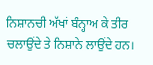ਨਿਸ਼ਾਨਚੀ ਅੱਖਾਂ ਬੰਨ੍ਹਾਅ ਕੇ ਤੀਰ ਚਲਾਉਂਦੇ ਤੇ ਨਿਸ਼ਾਨੇ ਲਾਉਂਦੇ ਹਨ।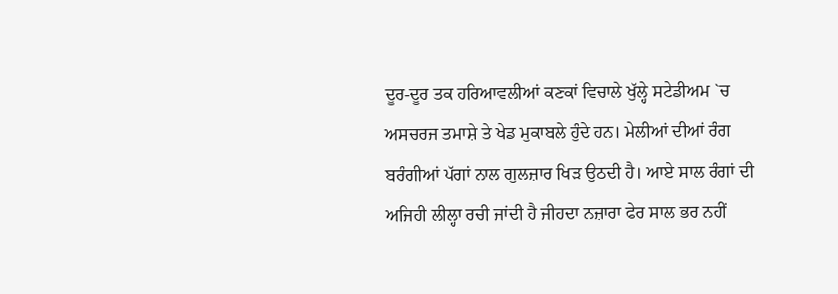ਦੂਰ-ਦੂਰ ਤਕ ਹਰਿਆਵਲੀਆਂ ਕਣਕਾਂ ਵਿਚਾਲੇ ਖੁੱਲ੍ਹੇ ਸਟੇਡੀਅਮ `ਚ ਅਸਚਰਜ ਤਮਾਸ਼ੇ ਤੇ ਖੇਡ ਮੁਕਾਬਲੇ ਹੁੰਦੇ ਹਨ। ਮੇਲੀਆਂ ਦੀਆਂ ਰੰਗ ਬਰੰਗੀਆਂ ਪੱਗਾਂ ਨਾਲ ਗੁਲਜ਼ਾਰ ਖਿੜ ਉਠਦੀ ਹੈ। ਆਏ ਸਾਲ ਰੰਗਾਂ ਦੀ ਅਜਿਹੀ ਲੀਲ੍ਹਾ ਰਚੀ ਜਾਂਦੀ ਹੈ ਜੀਹਦਾ ਨਜ਼ਾਰਾ ਫੇਰ ਸਾਲ ਭਰ ਨਹੀਂ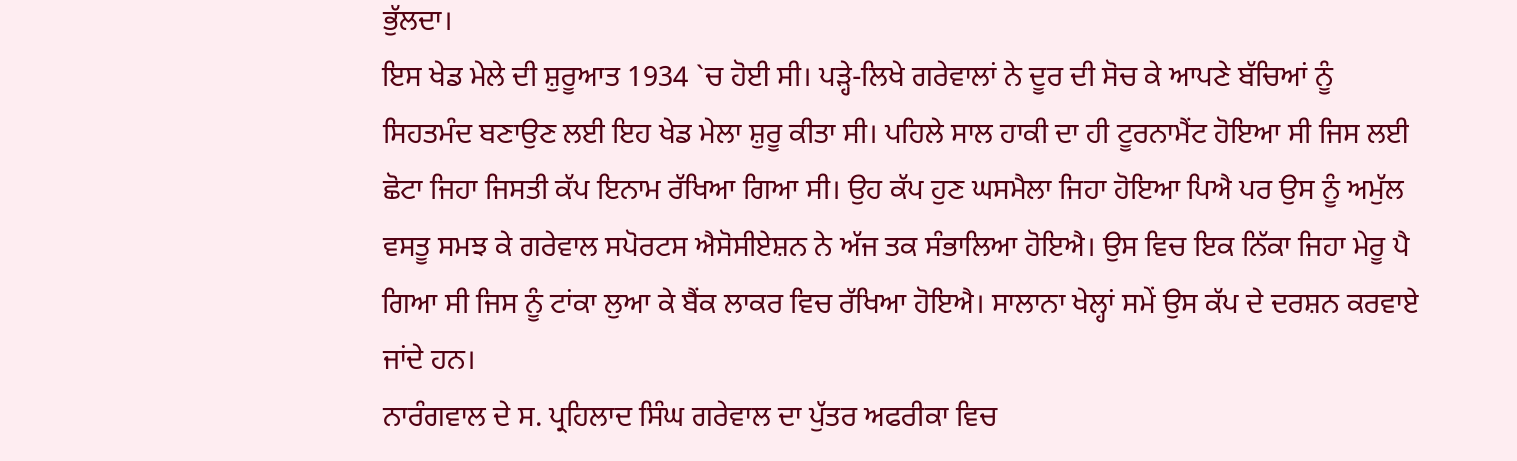ਭੁੱਲਦਾ।
ਇਸ ਖੇਡ ਮੇਲੇ ਦੀ ਸ਼ੁਰੂਆਤ 1934 `ਚ ਹੋਈ ਸੀ। ਪੜ੍ਹੇ-ਲਿਖੇ ਗਰੇਵਾਲਾਂ ਨੇ ਦੂਰ ਦੀ ਸੋਚ ਕੇ ਆਪਣੇ ਬੱਚਿਆਂ ਨੂੰ ਸਿਹਤਮੰਦ ਬਣਾਉਣ ਲਈ ਇਹ ਖੇਡ ਮੇਲਾ ਸ਼ੁਰੂ ਕੀਤਾ ਸੀ। ਪਹਿਲੇ ਸਾਲ ਹਾਕੀ ਦਾ ਹੀ ਟੂਰਨਾਮੈਂਟ ਹੋਇਆ ਸੀ ਜਿਸ ਲਈ ਛੋਟਾ ਜਿਹਾ ਜਿਸਤੀ ਕੱਪ ਇਨਾਮ ਰੱਖਿਆ ਗਿਆ ਸੀ। ਉਹ ਕੱਪ ਹੁਣ ਘਸਮੈਲਾ ਜਿਹਾ ਹੋਇਆ ਪਿਐ ਪਰ ਉਸ ਨੂੰ ਅਮੁੱਲ ਵਸਤੂ ਸਮਝ ਕੇ ਗਰੇਵਾਲ ਸਪੋਰਟਸ ਐਸੋਸੀਏਸ਼ਨ ਨੇ ਅੱਜ ਤਕ ਸੰਭਾਲਿਆ ਹੋਇਐ। ਉਸ ਵਿਚ ਇਕ ਨਿੱਕਾ ਜਿਹਾ ਮੇਰੂ ਪੈ ਗਿਆ ਸੀ ਜਿਸ ਨੂੰ ਟਾਂਕਾ ਲੁਆ ਕੇ ਬੈਂਕ ਲਾਕਰ ਵਿਚ ਰੱਖਿਆ ਹੋਇਐ। ਸਾਲਾਨਾ ਖੇਲ੍ਹਾਂ ਸਮੇਂ ਉਸ ਕੱਪ ਦੇ ਦਰਸ਼ਨ ਕਰਵਾਏ ਜਾਂਦੇ ਹਨ।
ਨਾਰੰਗਵਾਲ ਦੇ ਸ. ਪ੍ਰਹਿਲਾਦ ਸਿੰਘ ਗਰੇਵਾਲ ਦਾ ਪੁੱਤਰ ਅਫਰੀਕਾ ਵਿਚ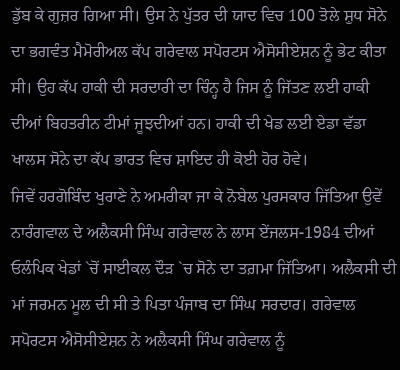ਡੁੱਬ ਕੇ ਗੁਜ਼ਰ ਗਿਆ ਸੀ। ਉਸ ਨੇ ਪੁੱਤਰ ਦੀ ਯਾਦ ਵਿਚ 100 ਤੋਲੇ ਸ਼ੁਧ ਸੋਨੇ ਦਾ ਭਗਵੰਤ ਮੈਮੋਰੀਅਲ ਕੱਪ ਗਰੇਵਾਲ ਸਪੋਰਟਸ ਐਸੋਸੀਏਸ਼ਨ ਨੂੰ ਭੇਟ ਕੀਤਾ ਸੀ। ਉਹ ਕੱਪ ਹਾਕੀ ਦੀ ਸਰਦਾਰੀ ਦਾ ਚਿੰਨ੍ਹ ਹੈ ਜਿਸ ਨੂੰ ਜਿੱਤਣ ਲਈ ਹਾਕੀ ਦੀਆਂ ਬਿਹਤਰੀਨ ਟੀਮਾਂ ਜੂਝਦੀਆਂ ਹਨ। ਹਾਕੀ ਦੀ ਖੇਡ ਲਈ ਏਡਾ ਵੱਡਾ ਖਾਲਸ ਸੋਨੇ ਦਾ ਕੱਪ ਭਾਰਤ ਵਿਚ ਸ਼ਾਇਦ ਹੀ ਕੋਈ ਹੋਰ ਹੋਵੇ।
ਜਿਵੇਂ ਹਰਗੋਬਿੰਦ ਖੁਰਾਣੇ ਨੇ ਅਮਰੀਕਾ ਜਾ ਕੇ ਨੋਬੇਲ ਪੁਰਸਕਾਰ ਜਿੱਤਿਆ ਉਵੇਂ ਨਾਰੰਗਵਾਲ ਦੇ ਅਲੈਕਸੀ ਸਿੰਘ ਗਰੇਵਾਲ ਨੇ ਲਾਸ ਏਂਜਲਸ-1984 ਦੀਆਂ ਓਲੰਪਿਕ ਖੇਡਾਂ `ਚੋਂ ਸਾਈਕਲ ਦੌੜ `ਚ ਸੋਨੇ ਦਾ ਤਗ਼ਮਾ ਜਿੱਤਿਆ। ਅਲੈਕਸੀ ਦੀ ਮਾਂ ਜਰਮਨ ਮੂਲ ਦੀ ਸੀ ਤੇ ਪਿਤਾ ਪੰਜਾਬ ਦਾ ਸਿੰਘ ਸਰਦਾਰ। ਗਰੇਵਾਲ ਸਪੋਰਟਸ ਐਸੋਸੀਏਸ਼ਨ ਨੇ ਅਲੈਕਸੀ ਸਿੰਘ ਗਰੇਵਾਲ ਨੂੰ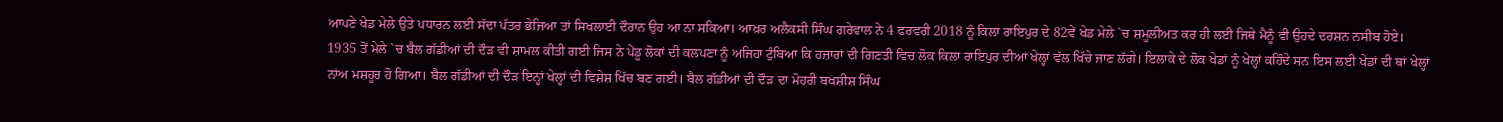ਆਪਣੇ ਖੇਡ ਮੇਲੇ ਉਤੇ ਪਧਾਰਨ ਲਈ ਸੱਦਾ ਪੱਤਰ ਭੇਜਿਆ ਤਾਂ ਸਿਖਲਾਈ ਦੌਰਾਨ ਉਹ ਆ ਨਾ ਸਕਿਆ। ਆਖ਼ਰ ਅਲੈਕਸੀ ਸਿੰਘ ਗਰੇਵਾਲ ਨੇ 4 ਫਰਵਰੀ 2018 ਨੂੰ ਕਿਲਾ ਰਾਇਪੁਰ ਦੇ 82ਵੇਂ ਖੇਡ ਮੇਲੇ `ਚ ਸ਼ਮੂਲੀਅਤ ਕਰ ਹੀ ਲਈ ਜਿਥੇ ਮੈਨੂੰ ਵੀ ਉਹਦੇ ਦਰਸ਼ਨ ਨਸੀਬ ਹੋਏ।
1935 ਤੋਂ ਮੇਲੇ `ਚ ਬੈਲ ਗੱਡੀਆਂ ਦੀ ਦੌੜ ਵੀ ਸ਼ਾਮਲ ਕੀਤੀ ਗਈ ਜਿਸ ਨੇ ਪੇਂਡੂ ਲੋਕਾਂ ਦੀ ਕਲਪਣਾ ਨੂੰ ਅਜਿਹਾ ਟੁੰਬਿਆ ਕਿ ਹਜ਼ਾਰਾਂ ਦੀ ਗਿਣਤੀ ਵਿਚ ਲੋਕ ਕਿਲਾ ਰਾਇਪੁਰ ਦੀਆਂ ਖੇਲ੍ਹਾਂ ਵੱਲ ਖਿੱਚੇ ਜਾਣ ਲੱਗੇ। ਇਲਾਕੇ ਦੇ ਲੋਕ ਖੇਡਾਂ ਨੂੰ ਖੇਲ੍ਹਾਂ ਕਹਿੰਦੇ ਸਨ ਇਸ ਲਈ ਖੇਡਾਂ ਦੀ ਥਾਂ ਖੇਲ੍ਹਾਂ ਨਾਂਅ ਮਸ਼ਹੂਰ ਹੋ ਗਿਆ। ਬੈਲ ਗੱਡੀਆਂ ਦੀ ਦੌੜ ਇਨ੍ਹਾਂ ਖੇਲ੍ਹਾਂ ਦੀ ਵਿਸ਼ੇਸ਼ ਖਿੱਚ ਬਣ ਗਈ। ਬੈਲ ਗੱਡੀਆਂ ਦੀ ਦੌੜ ਦਾ ਮੋਹਰੀ ਬਖਸ਼ੀਸ਼ ਸਿੰਘ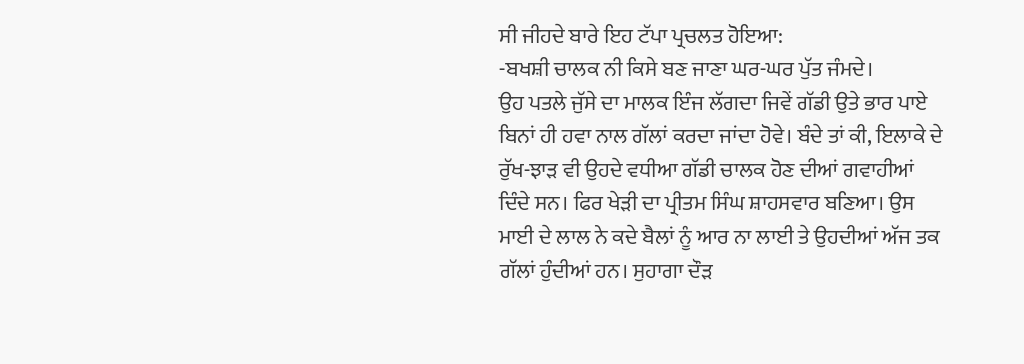ਸੀ ਜੀਹਦੇ ਬਾਰੇ ਇਹ ਟੱਪਾ ਪ੍ਰਚਲਤ ਹੋਇਆ:
-ਬਖਸ਼ੀ ਚਾਲਕ ਨੀ ਕਿਸੇ ਬਣ ਜਾਣਾ ਘਰ-ਘਰ ਪੁੱਤ ਜੰਮਦੇ।
ਉਹ ਪਤਲੇ ਜੁੱਸੇ ਦਾ ਮਾਲਕ ਇੰਜ ਲੱਗਦਾ ਜਿਵੇਂ ਗੱਡੀ ਉਤੇ ਭਾਰ ਪਾਏ ਬਿਨਾਂ ਹੀ ਹਵਾ ਨਾਲ ਗੱਲਾਂ ਕਰਦਾ ਜਾਂਦਾ ਹੋਵੇ। ਬੰਦੇ ਤਾਂ ਕੀ, ਇਲਾਕੇ ਦੇ ਰੁੱਖ-ਝਾੜ ਵੀ ਉਹਦੇ ਵਧੀਆ ਗੱਡੀ ਚਾਲਕ ਹੋਣ ਦੀਆਂ ਗਵਾਹੀਆਂ ਦਿੰਦੇ ਸਨ। ਫਿਰ ਖੇੜੀ ਦਾ ਪ੍ਰੀਤਮ ਸਿੰਘ ਸ਼ਾਹਸਵਾਰ ਬਣਿਆ। ਉਸ ਮਾਈ ਦੇ ਲਾਲ ਨੇ ਕਦੇ ਬੈਲਾਂ ਨੂੰ ਆਰ ਨਾ ਲਾਈ ਤੇ ਉਹਦੀਆਂ ਅੱਜ ਤਕ ਗੱਲਾਂ ਹੁੰਦੀਆਂ ਹਨ। ਸੁਹਾਗਾ ਦੌੜ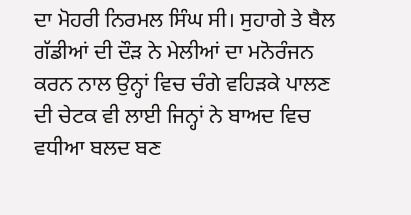ਦਾ ਮੋਹਰੀ ਨਿਰਮਲ ਸਿੰਘ ਸੀ। ਸੁਹਾਗੇ ਤੇ ਬੈਲ ਗੱਡੀਆਂ ਦੀ ਦੌੜ ਨੇ ਮੇਲੀਆਂ ਦਾ ਮਨੋਰੰਜਨ ਕਰਨ ਨਾਲ ਉਨ੍ਹਾਂ ਵਿਚ ਚੰਗੇ ਵਹਿੜਕੇ ਪਾਲਣ ਦੀ ਚੇਟਕ ਵੀ ਲਾਈ ਜਿਨ੍ਹਾਂ ਨੇ ਬਾਅਦ ਵਿਚ ਵਧੀਆ ਬਲਦ ਬਣ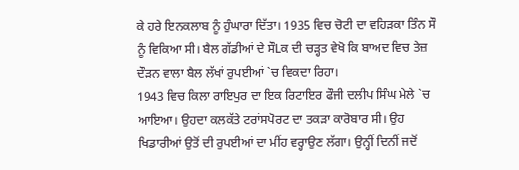ਕੇ ਹਰੇ ਇਨਕਲਾਬ ਨੂੰ ਹੁੰਘਾਰਾ ਦਿੱਤਾ। 1935 ਵਿਚ ਚੋਟੀ ਦਾ ਵਹਿੜਕਾ ਤਿੰਨ ਸੌ ਨੂੰ ਵਿਕਿਆ ਸੀ। ਬੈਲ ਗੱਡੀਆਂ ਦੇ ਸੌLਕ ਦੀ ਚੜ੍ਹਤ ਵੇਖੋ ਕਿ ਬਾਅਦ ਵਿਚ ਤੇਜ਼ ਦੌੜਨ ਵਾਲਾ ਬੈਲ ਲੱਖਾਂ ਰੁਪਈਆਂ `ਚ ਵਿਕਦਾ ਰਿਹਾ।
1943 ਵਿਚ ਕਿਲਾ ਰਾਇਪੁਰ ਦਾ ਇਕ ਰਿਟਾਇਰ ਫੌਜੀ ਦਲੀਪ ਸਿੰਘ ਮੇਲੇ `ਚ ਆਇਆ। ਉਹਦਾ ਕਲਕੱਤੇ ਟਰਾਂਸਪੋਰਟ ਦਾ ਤਕੜਾ ਕਾਰੋਬਾਰ ਸੀ। ਉਹ ਖਿਡਾਰੀਆਂ ਉਤੋਂ ਦੀ ਰੁਪਈਆਂ ਦਾ ਮੀਂਹ ਵਰ੍ਹਾਉਣ ਲੱਗਾ। ਉਨ੍ਹੀਂ ਦਿਨੀਂ ਜਦੋਂ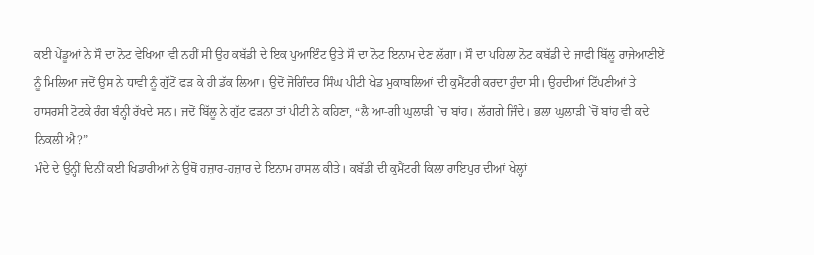ਕਈ ਪੇਂਡੂਆਂ ਨੇ ਸੌ ਦਾ ਨੋਟ ਵੇਖਿਆ ਵੀ ਨਹੀਂ ਸੀ ਉਹ ਕਬੱਡੀ ਦੇ ਇਕ ਪੁਆਇੰਟ ਉਤੇ ਸੌ ਦਾ ਨੋਟ ਇਨਾਮ ਦੇਣ ਲੱਗਾ। ਸੌ ਦਾ ਪਹਿਲਾ ਨੋਟ ਕਬੱਡੀ ਦੇ ਜਾਫੀ ਬਿੱਲੂ ਰਾਜੇਆਣੀਏਂ ਨੂੰ ਮਿਲਿਆ ਜਦੋਂ ਉਸ ਨੇ ਧਾਵੀ ਨੂੰ ਗੁੱਟੋਂ ਫੜ ਕੇ ਹੀ ਡੱਕ ਲਿਆ। ਉਦੋਂ ਜੋਗਿੰਦਰ ਸਿੰਘ ਪੀਟੀ ਖੇਡ ਮੁਕਾਬਲਿਆਂ ਦੀ ਕੁਮੈਂਟਰੀ ਕਰਦਾ ਹੁੰਦਾ ਸੀ। ਉਹਦੀਆਂ ਟਿੱਪਣੀਆਂ ਤੇ ਹਾਸਰਸੀ ਟੋਟਕੇ ਰੰਗ ਬੰਨ੍ਹੀ ਰੱਖਦੇ ਸਨ। ਜਦੋਂ ਬਿੱਲੂ ਨੇ ਗੁੱਟ ਫੜਨਾ ਤਾਂ ਪੀਟੀ ਨੇ ਕਹਿਣਾ, “ਲੈ ਆ-ਗੀ ਘੁਲਾੜੀ `ਚ ਬਾਂਹ। ਲੱਗਗੇ ਜਿੰਦੇ। ਭਲਾ ਘੁਲਾੜੀ `ਚੋਂ ਬਾਂਹ ਵੀ ਕਦੇ ਨਿਕਲੀ ਐ?”
ਮੰਦੇ ਦੇ ਉਨ੍ਹੀਂ ਦਿਨੀਂ ਕਈ ਖਿਡਾਰੀਆਂ ਨੇ ਉਥੋਂ ਹਜ਼ਾਰ-ਹਜ਼ਾਰ ਦੇ ਇਨਾਮ ਹਾਸਲ ਕੀਤੇ। ਕਬੱਡੀ ਦੀ ਕੁਮੈਂਟਰੀ ਕਿਲਾ ਰਾਇਪੁਰ ਦੀਆਂ ਖੇਲ੍ਹਾਂ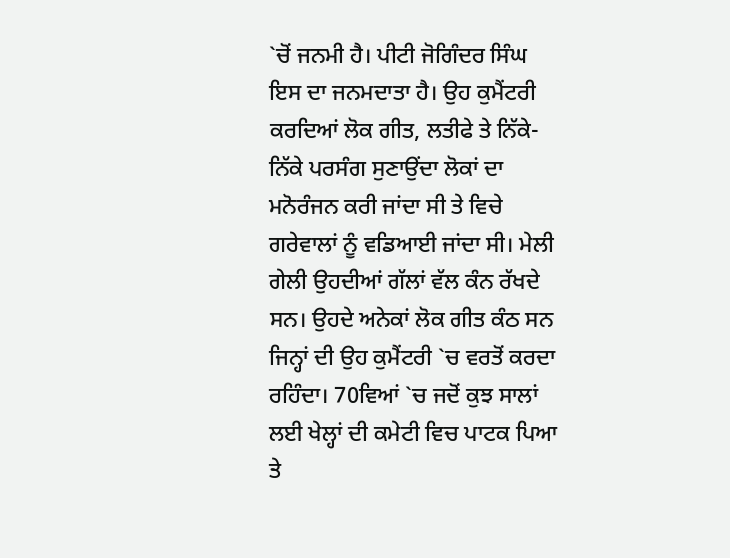`ਚੋਂ ਜਨਮੀ ਹੈ। ਪੀਟੀ ਜੋਗਿੰਦਰ ਸਿੰਘ ਇਸ ਦਾ ਜਨਮਦਾਤਾ ਹੈ। ਉਹ ਕੁਮੈਂਟਰੀ ਕਰਦਿਆਂ ਲੋਕ ਗੀਤ, ਲਤੀਫੇ ਤੇ ਨਿੱਕੇ-ਨਿੱਕੇ ਪਰਸੰਗ ਸੁਣਾਉਂਦਾ ਲੋਕਾਂ ਦਾ ਮਨੋਰੰਜਨ ਕਰੀ ਜਾਂਦਾ ਸੀ ਤੇ ਵਿਚੇ ਗਰੇਵਾਲਾਂ ਨੂੰ ਵਡਿਆਈ ਜਾਂਦਾ ਸੀ। ਮੇਲੀ ਗੇਲੀ ਉਹਦੀਆਂ ਗੱਲਾਂ ਵੱਲ ਕੰਨ ਰੱਖਦੇ ਸਨ। ਉਹਦੇ ਅਨੇਕਾਂ ਲੋਕ ਗੀਤ ਕੰਠ ਸਨ ਜਿਨ੍ਹਾਂ ਦੀ ਉਹ ਕੁਮੈਂਟਰੀ `ਚ ਵਰਤੋਂ ਕਰਦਾ ਰਹਿੰਦਾ। 70ਵਿਆਂ `ਚ ਜਦੋਂ ਕੁਝ ਸਾਲਾਂ ਲਈ ਖੇਲ੍ਹਾਂ ਦੀ ਕਮੇਟੀ ਵਿਚ ਪਾਟਕ ਪਿਆ ਤੇ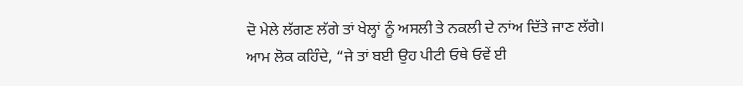ਦੋ ਮੇਲੇ ਲੱਗਣ ਲੱਗੇ ਤਾਂ ਖੇਲ੍ਹਾਂ ਨੂੰ ਅਸਲੀ ਤੇ ਨਕਲੀ ਦੇ ਨਾਂਅ ਦਿੱਤੇ ਜਾਣ ਲੱਗੇ। ਆਮ ਲੋਕ ਕਹਿੰਦੇ, “ਜੇ ਤਾਂ ਬਈ ਉਹ ਪੀਟੀ ਓਥੇ ਓਵੇਂ ਈ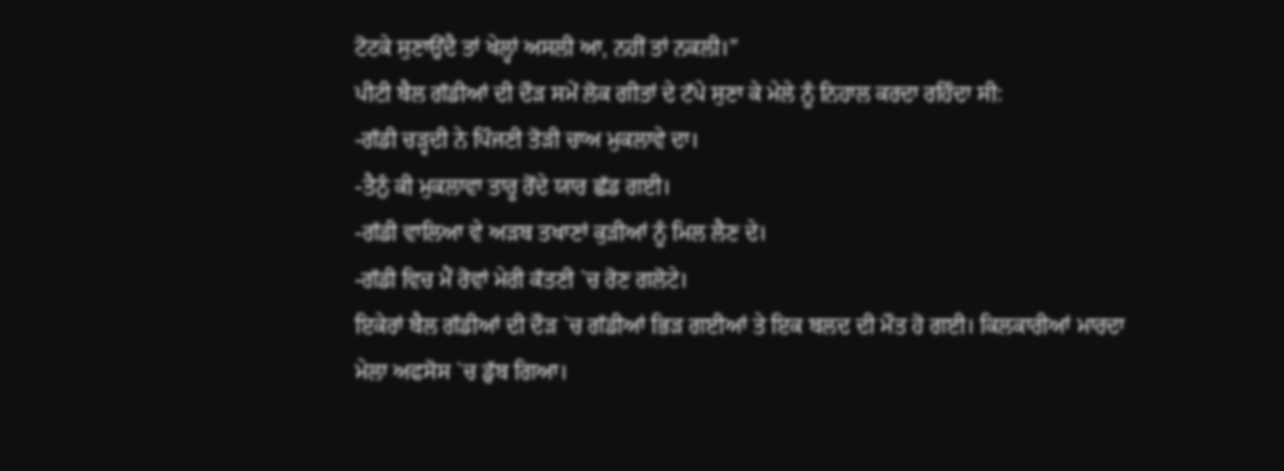ਟੋਟਕੇ ਸੁਣਾਉਂਦੈ ਤਾਂ ਖੇਲ੍ਹਾਂ ਅਸਲੀ ਆ, ਨਹੀਂ ਤਾਂ ਨਕਲੀ।”
ਪੀਟੀ ਬੈਲ ਗੱਡੀਆਂ ਦੀ ਦੌੜ ਸਮੇਂ ਲੋਕ ਗੀਤਾਂ ਦੇ ਟੱਪੇ ਸੁਣਾ ਕੇ ਮੇਲੇ ਨੂੰ ਨਿਹਾਲ ਕਰਦਾ ਰਹਿੰਦਾ ਸੀ:
-ਗੱਡੀ ਚੜ੍ਹਦੀ ਨੇ ਪਿੰਜਣੀ ਤੋੜੀ ਚਾਅ ਮੁਕਲਾਵੇ ਦਾ।
-ਤੈਨੁੰ ਕੀ ਮੁਕਲਾਵਾ ਤਾਰੂ ਰੋਂਦੇ ਯਾਰ ਛੱਡ ਗਈ।
-ਗੱਡੀ ਵਾਲਿਆ ਵੇ ਅੜਬ ਤਖਾਣਾਂ ਕੁੜੀਆਂ ਨੂੰ ਮਿਲ ਲੈਣ ਦੇ।
-ਗੱਡੀ ਵਿਚ ਮੈਂ ਰੋਵਾਂ ਮੇਰੀ ਕੱਤਣੀ `ਚ ਰੋਣ ਗਲੋਟੇ।
ਇਕੇਰਾਂ ਬੈਲ ਗੱਡੀਆਂ ਦੀ ਦੌੜ `ਚ ਗੱਡੀਆਂ ਭਿੜ ਗਈਆਂ ਤੇ ਇਕ ਬਲਦ ਦੀ ਮੌਤ ਹੋ ਗਈ। ਕਿਲਕਾਰੀਆਂ ਮਾਰਦਾ ਮੇਲਾ ਅਫਸੋਸ `ਚ ਡੁੱਬ ਗਿਆ।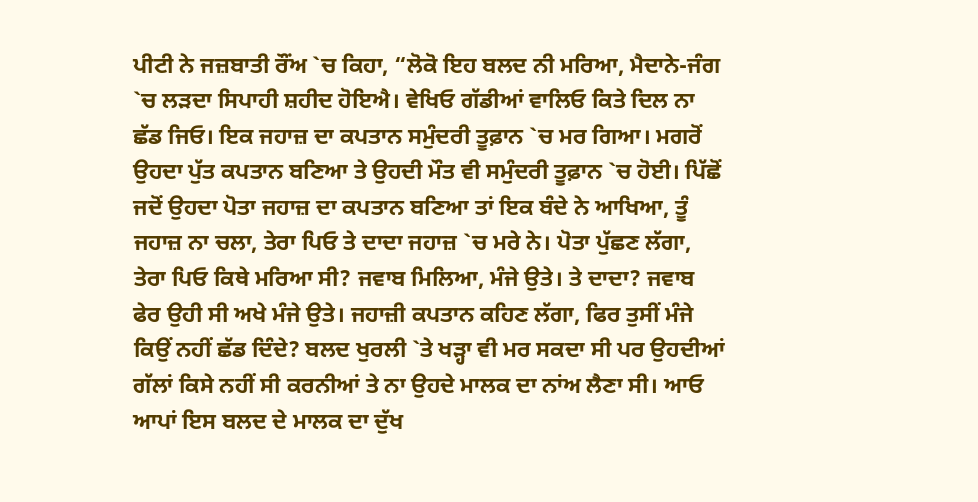ਪੀਟੀ ਨੇ ਜਜ਼ਬਾਤੀ ਰੌਂਅ `ਚ ਕਿਹਾ, “ਲੋਕੋ ਇਹ ਬਲਦ ਨੀ ਮਰਿਆ, ਮੈਦਾਨੇ-ਜੰਗ `ਚ ਲੜਦਾ ਸਿਪਾਹੀ ਸ਼ਹੀਦ ਹੋਇਐ। ਵੇਖਿਓ ਗੱਡੀਆਂ ਵਾਲਿਓ ਕਿਤੇ ਦਿਲ ਨਾ ਛੱਡ ਜਿਓ। ਇਕ ਜਹਾਜ਼ ਦਾ ਕਪਤਾਨ ਸਮੁੰਦਰੀ ਤੂਫ਼ਾਨ `ਚ ਮਰ ਗਿਆ। ਮਗਰੋਂ ਉਹਦਾ ਪੁੱਤ ਕਪਤਾਨ ਬਣਿਆ ਤੇ ਉਹਦੀ ਮੌਤ ਵੀ ਸਮੁੰਦਰੀ ਤੂਫ਼ਾਨ `ਚ ਹੋਈ। ਪਿੱਛੋਂ ਜਦੋਂ ਉਹਦਾ ਪੋਤਾ ਜਹਾਜ਼ ਦਾ ਕਪਤਾਨ ਬਣਿਆ ਤਾਂ ਇਕ ਬੰਦੇ ਨੇ ਆਖਿਆ, ਤੂੰ ਜਹਾਜ਼ ਨਾ ਚਲਾ, ਤੇਰਾ ਪਿਓ ਤੇ ਦਾਦਾ ਜਹਾਜ਼ `ਚ ਮਰੇ ਨੇ। ਪੋਤਾ ਪੁੱਛਣ ਲੱਗਾ, ਤੇਰਾ ਪਿਓ ਕਿਥੇ ਮਰਿਆ ਸੀ? ਜਵਾਬ ਮਿਲਿਆ, ਮੰਜੇ ਉਤੇ। ਤੇ ਦਾਦਾ? ਜਵਾਬ ਫੇਰ ਉਹੀ ਸੀ ਅਖੇ ਮੰਜੇ ਉਤੇ। ਜਹਾਜ਼ੀ ਕਪਤਾਨ ਕਹਿਣ ਲੱਗਾ, ਫਿਰ ਤੁਸੀਂ ਮੰਜੇ ਕਿਉਂ ਨਹੀਂ ਛੱਡ ਦਿੰਦੇ? ਬਲਦ ਖੁਰਲੀ `ਤੇ ਖੜ੍ਹਾ ਵੀ ਮਰ ਸਕਦਾ ਸੀ ਪਰ ਉਹਦੀਆਂ ਗੱਲਾਂ ਕਿਸੇ ਨਹੀਂ ਸੀ ਕਰਨੀਆਂ ਤੇ ਨਾ ਉਹਦੇ ਮਾਲਕ ਦਾ ਨਾਂਅ ਲੈਣਾ ਸੀ। ਆਓ ਆਪਾਂ ਇਸ ਬਲਦ ਦੇ ਮਾਲਕ ਦਾ ਦੁੱਖ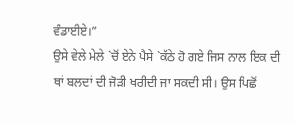ਵੰਡਾਈਏ।”
ਉਸੇ ਵੇਲੇ ਮੇਲੇ `ਚੋਂ ਏਨੇ ਪੈਸੇ `ਕੱਠੇ ਹੋ ਗਏ ਜਿਸ ਨਾਲ ਇਕ ਦੀ ਥਾਂ ਬਲਦਾਂ ਦੀ ਜੋੜੀ ਖਰੀਦੀ ਜਾ ਸਕਦੀ ਸੀ। ਉਸ ਪਿਛੋਂ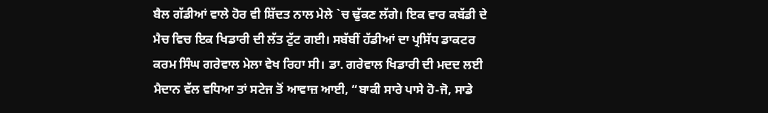ਬੈਲ ਗੱਡੀਆਂ ਵਾਲੇ ਹੋਰ ਵੀ ਸ਼ਿੱਦਤ ਨਾਲ ਮੇਲੇ `ਚ ਢੁੱਕਣ ਲੱਗੇ। ਇਕ ਵਾਰ ਕਬੱਡੀ ਦੇ ਮੈਚ ਵਿਚ ਇਕ ਖਿਡਾਰੀ ਦੀ ਲੱਤ ਟੁੱਟ ਗਈ। ਸਬੱਬੀਂ ਹੱਡੀਆਂ ਦਾ ਪ੍ਰਸਿੱਧ ਡਾਕਟਰ ਕਰਮ ਸਿੰਘ ਗਰੇਵਾਲ ਮੇਲਾ ਵੇਖ ਰਿਹਾ ਸੀ। ਡਾ. ਗਰੇਵਾਲ ਖਿਡਾਰੀ ਦੀ ਮਦਦ ਲਈ ਮੈਦਾਨ ਵੱਲ ਵਧਿਆ ਤਾਂ ਸਟੇਜ ਤੋਂ ਆਵਾਜ਼ ਆਈ, “ਬਾਕੀ ਸਾਰੇ ਪਾਸੇ ਹੋ-ਜੋ, ਸਾਡੇ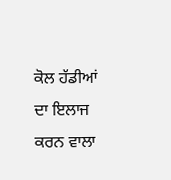ਕੋਲ ਹੱਡੀਆਂ ਦਾ ਇਲਾਜ ਕਰਨ ਵਾਲਾ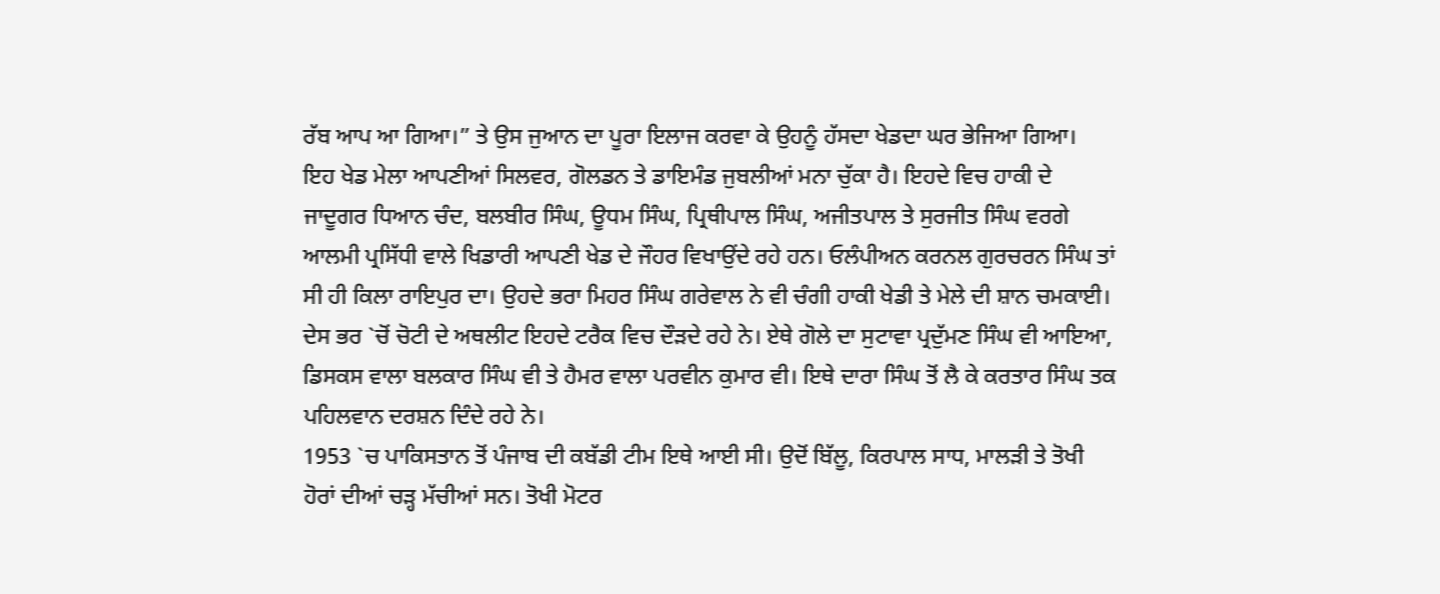ਰੱਬ ਆਪ ਆ ਗਿਆ।” ਤੇ ਉਸ ਜੁਆਨ ਦਾ ਪੂਰਾ ਇਲਾਜ ਕਰਵਾ ਕੇ ਉਹਨੂੰ ਹੱਸਦਾ ਖੇਡਦਾ ਘਰ ਭੇਜਿਆ ਗਿਆ।
ਇਹ ਖੇਡ ਮੇਲਾ ਆਪਣੀਆਂ ਸਿਲਵਰ, ਗੋਲਡਨ ਤੇ ਡਾਇਮੰਡ ਜੁਬਲੀਆਂ ਮਨਾ ਚੁੱਕਾ ਹੈ। ਇਹਦੇ ਵਿਚ ਹਾਕੀ ਦੇ ਜਾਦੂਗਰ ਧਿਆਨ ਚੰਦ, ਬਲਬੀਰ ਸਿੰਘ, ਊਧਮ ਸਿੰਘ, ਪ੍ਰਿਥੀਪਾਲ ਸਿੰਘ, ਅਜੀਤਪਾਲ ਤੇ ਸੁਰਜੀਤ ਸਿੰਘ ਵਰਗੇ ਆਲਮੀ ਪ੍ਰਸਿੱਧੀ ਵਾਲੇ ਖਿਡਾਰੀ ਆਪਣੀ ਖੇਡ ਦੇ ਜੌਹਰ ਵਿਖਾਉਂਦੇ ਰਹੇ ਹਨ। ਓਲੰਪੀਅਨ ਕਰਨਲ ਗੁਰਚਰਨ ਸਿੰਘ ਤਾਂ ਸੀ ਹੀ ਕਿਲਾ ਰਾਇਪੁਰ ਦਾ। ਉਹਦੇ ਭਰਾ ਮਿਹਰ ਸਿੰਘ ਗਰੇਵਾਲ ਨੇ ਵੀ ਚੰਗੀ ਹਾਕੀ ਖੇਡੀ ਤੇ ਮੇਲੇ ਦੀ ਸ਼ਾਨ ਚਮਕਾਈ। ਦੇਸ ਭਰ `ਚੋਂ ਚੋਟੀ ਦੇ ਅਥਲੀਟ ਇਹਦੇ ਟਰੈਕ ਵਿਚ ਦੌੜਦੇ ਰਹੇ ਨੇ। ਏਥੇ ਗੋਲੇ ਦਾ ਸੁਟਾਵਾ ਪ੍ਰਦੁੱਮਣ ਸਿੰਘ ਵੀ ਆਇਆ, ਡਿਸਕਸ ਵਾਲਾ ਬਲਕਾਰ ਸਿੰਘ ਵੀ ਤੇ ਹੈਮਰ ਵਾਲਾ ਪਰਵੀਨ ਕੁਮਾਰ ਵੀ। ਇਥੇ ਦਾਰਾ ਸਿੰਘ ਤੋਂ ਲੈ ਕੇ ਕਰਤਾਰ ਸਿੰਘ ਤਕ ਪਹਿਲਵਾਨ ਦਰਸ਼ਨ ਦਿੰਦੇ ਰਹੇ ਨੇ।
1953 `ਚ ਪਾਕਿਸਤਾਨ ਤੋਂ ਪੰਜਾਬ ਦੀ ਕਬੱਡੀ ਟੀਮ ਇਥੇ ਆਈ ਸੀ। ਉਦੋਂ ਬਿੱਲੂ, ਕਿਰਪਾਲ ਸਾਧ, ਮਾਲੜੀ ਤੇ ਤੋਖੀ ਹੋਰਾਂ ਦੀਆਂ ਚੜ੍ਹ ਮੱਚੀਆਂ ਸਨ। ਤੋਖੀ ਮੋਟਰ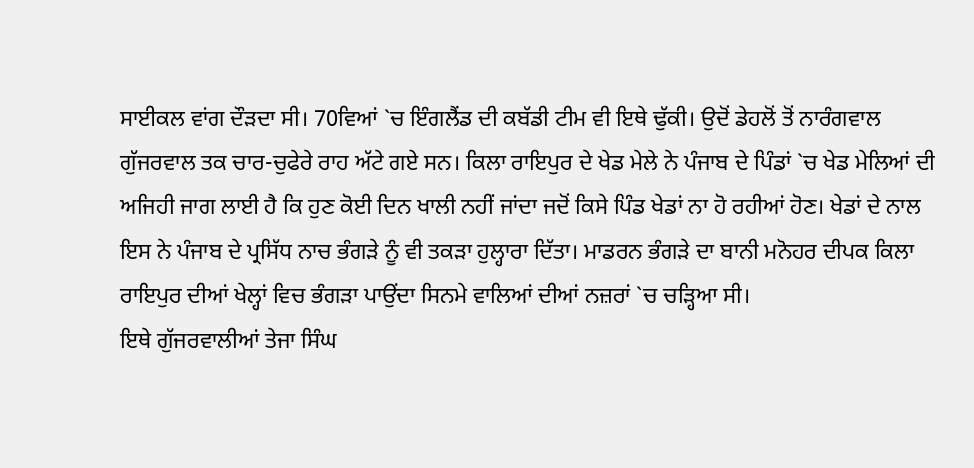ਸਾਈਕਲ ਵਾਂਗ ਦੌੜਦਾ ਸੀ। 70ਵਿਆਂ `ਚ ਇੰਗਲੈਂਡ ਦੀ ਕਬੱਡੀ ਟੀਮ ਵੀ ਇਥੇ ਢੁੱਕੀ। ਉਦੋਂ ਡੇਹਲੋਂ ਤੋਂ ਨਾਰੰਗਵਾਲ ਗੁੱਜਰਵਾਲ ਤਕ ਚਾਰ-ਚੁਫੇਰੇ ਰਾਹ ਅੱਟੇ ਗਏ ਸਨ। ਕਿਲਾ ਰਾਇਪੁਰ ਦੇ ਖੇਡ ਮੇਲੇ ਨੇ ਪੰਜਾਬ ਦੇ ਪਿੰਡਾਂ `ਚ ਖੇਡ ਮੇਲਿਆਂ ਦੀ ਅਜਿਹੀ ਜਾਗ ਲਾਈ ਹੈ ਕਿ ਹੁਣ ਕੋਈ ਦਿਨ ਖਾਲੀ ਨਹੀਂ ਜਾਂਦਾ ਜਦੋਂ ਕਿਸੇ ਪਿੰਡ ਖੇਡਾਂ ਨਾ ਹੋ ਰਹੀਆਂ ਹੋਣ। ਖੇਡਾਂ ਦੇ ਨਾਲ ਇਸ ਨੇ ਪੰਜਾਬ ਦੇ ਪ੍ਰਸਿੱਧ ਨਾਚ ਭੰਗੜੇ ਨੂੰ ਵੀ ਤਕੜਾ ਹੁਲ੍ਹਾਰਾ ਦਿੱਤਾ। ਮਾਡਰਨ ਭੰਗੜੇ ਦਾ ਬਾਨੀ ਮਨੋਹਰ ਦੀਪਕ ਕਿਲਾ ਰਾਇਪੁਰ ਦੀਆਂ ਖੇਲ੍ਹਾਂ ਵਿਚ ਭੰਗੜਾ ਪਾਉਂਦਾ ਸਿਨਮੇ ਵਾਲਿਆਂ ਦੀਆਂ ਨਜ਼ਰਾਂ `ਚ ਚੜ੍ਹਿਆ ਸੀ।
ਇਥੇ ਗੁੱਜਰਵਾਲੀਆਂ ਤੇਜਾ ਸਿੰਘ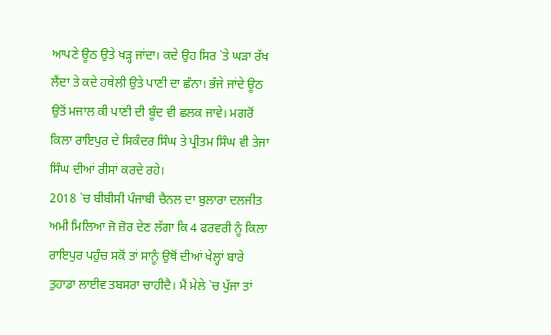ਆਪਣੇ ਊਠ ਉਤੇ ਖੜ੍ਹ ਜਾਂਦਾ। ਕਦੇ ਉਹ ਸਿਰ `ਤੇ ਘੜਾ ਰੱਖ ਲੈਂਦਾ ਤੇ ਕਦੇ ਹਥੇਲੀ ਉਤੇ ਪਾਣੀ ਦਾ ਛੰਨਾ। ਭੱਜੇ ਜਾਂਦੇ ਊਠ ਉਤੋਂ ਮਜਾਲ ਕੀ ਪਾਣੀ ਦੀ ਬੂੰਦ ਵੀ ਛਲਕ ਜਾਵੇ। ਮਗਰੋਂ ਕਿਲਾ ਰਾਇਪੁਰ ਦੇ ਸਿਕੰਦਰ ਸਿੰਘ ਤੇ ਪ੍ਰੀਤਮ ਸਿੰਘ ਵੀ ਤੇਜਾ ਸਿੰਘ ਦੀਆਂ ਰੀਸਾਂ ਕਰਦੇ ਰਹੇ।
2018 `ਚ ਬੀਬੀਸੀ ਪੰਜਾਬੀ ਚੈਨਲ ਦਾ ਬੁਲਾਰਾ ਦਲਜੀਤ ਅਮੀ ਮਿਲਿਆ ਜੋ ਜ਼ੋਰ ਦੇਣ ਲੱਗਾ ਕਿ 4 ਫਰਵਰੀ ਨੂੰ ਕਿਲਾ ਰਾਇਪੁਰ ਪਹੁੰਚ ਸਕੋਂ ਤਾਂ ਸਾਨੂੰ ਉਥੋਂ ਦੀਆਂ ਖੇਲ੍ਹਾਂ ਬਾਰੇ ਤੁਹਾਡਾ ਲਾਈਵ ਤਬਸਰਾ ਚਾਹੀਦੈ। ਮੈਂ ਮੇਲੇ `ਚ ਪੁੱਜਾ ਤਾਂ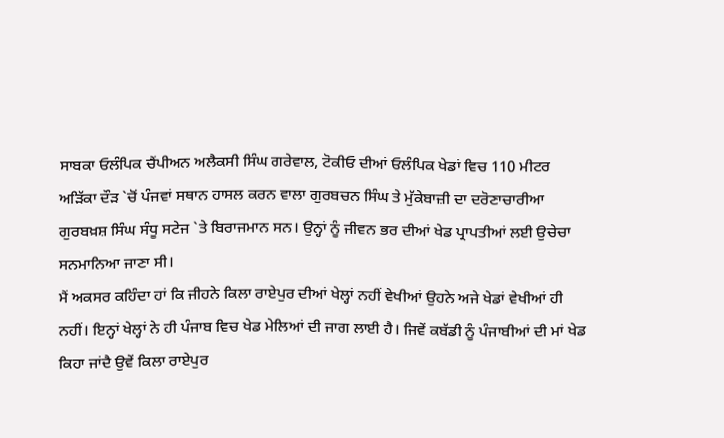ਸਾਬਕਾ ਓਲੰਪਿਕ ਚੈਂਪੀਅਨ ਅਲੈਕਸੀ ਸਿੰਘ ਗਰੇਵਾਲ, ਟੋਕੀਓ ਦੀਆਂ ਓਲੰਪਿਕ ਖੇਡਾਂ ਵਿਚ 110 ਮੀਟਰ ਅੜਿੱਕਾ ਦੌੜ `ਚੋਂ ਪੰਜਵਾਂ ਸਥਾਨ ਹਾਸਲ ਕਰਨ ਵਾਲਾ ਗੁਰਬਚਨ ਸਿੰਘ ਤੇ ਮੁੱਕੇਬਾਜ਼ੀ ਦਾ ਦਰੋਣਾਚਾਰੀਆ ਗੁਰਬਖ਼ਸ਼ ਸਿੰਘ ਸੰਧੂ ਸਟੇਜ `ਤੇ ਬਿਰਾਜਮਾਨ ਸਨ। ਉਨ੍ਹਾਂ ਨੂੰ ਜੀਵਨ ਭਰ ਦੀਆਂ ਖੇਡ ਪ੍ਰਾਪਤੀਆਂ ਲਈ ਉਚੇਚਾ ਸਨਮਾਨਿਆ ਜਾਣਾ ਸੀ।
ਮੈਂ ਅਕਸਰ ਕਹਿੰਦਾ ਹਾਂ ਕਿ ਜੀਹਨੇ ਕਿਲਾ ਰਾਏਪੁਰ ਦੀਆਂ ਖੇਲ੍ਹਾਂ ਨਹੀਂ ਵੇਖੀਆਂ ਉਹਨੇ ਅਜੇ ਖੇਡਾਂ ਵੇਖੀਆਂ ਹੀ ਨਹੀਂ। ਇਨ੍ਹਾਂ ਖੇਲ੍ਹਾਂ ਨੇ ਹੀ ਪੰਜਾਬ ਵਿਚ ਖੇਡ ਮੇਲਿਆਂ ਦੀ ਜਾਗ ਲਾਈ ਹੈ। ਜਿਵੇਂ ਕਬੱਡੀ ਨੂੰ ਪੰਜਾਬੀਆਂ ਦੀ ਮਾਂ ਖੇਡ ਕਿਹਾ ਜਾਂਦੈ ਉਵੇਂ ਕਿਲਾ ਰਾਏਪੁਰ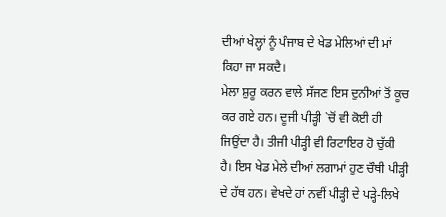ਦੀਆਂ ਖੇਲ੍ਹਾਂ ਨੂੰ ਪੰਜਾਬ ਦੇ ਖੇਡ ਮੇਲਿਆਂ ਦੀ ਮਾਂ ਕਿਹਾ ਜਾ ਸਕਦੈ।
ਮੇਲਾ ਸ਼ੁਰੂ ਕਰਨ ਵਾਲੇ ਸੱਜਣ ਇਸ ਦੁਨੀਆਂ ਤੋਂ ਕੂਚ ਕਰ ਗਏ ਹਨ। ਦੂਜੀ ਪੀੜ੍ਹੀ `ਚੋਂ ਵੀ ਕੋਈ ਹੀ ਜਿਉਂਦਾ ਹੈ। ਤੀਜੀ ਪੀੜ੍ਹੀ ਵੀ ਰਿਟਾਇਰ ਹੋ ਚੁੱਕੀ ਹੈ। ਇਸ ਖੇਡ ਮੇਲੇ ਦੀਆਂ ਲਗਾਮਾਂ ਹੁਣ ਚੌਥੀ ਪੀੜ੍ਹੀ ਦੇ ਹੱਥ ਹਨ। ਵੇਖਦੇ ਹਾਂ ਨਵੀਂ ਪੀੜ੍ਹੀ ਦੇ ਪੜ੍ਹੇ-ਲਿਖੇ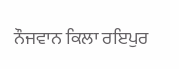ਨੌਜਵਾਨ ਕਿਲਾ ਰਇਪੁਰ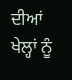ਦੀਆਂ ਖੇਲ੍ਹਾਂ ਨੂੰ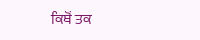ਕਿਥੋਂ ਤਕ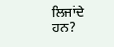ਲਿਜਾਂਦੇ ਹਨ?